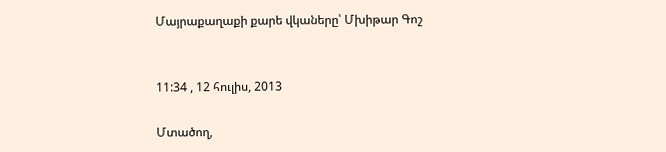Մայրաքաղաքի քարե վկաները՝ Մխիթար Գոշ


11:34 , 12 հուլիս, 2013

Մտածող,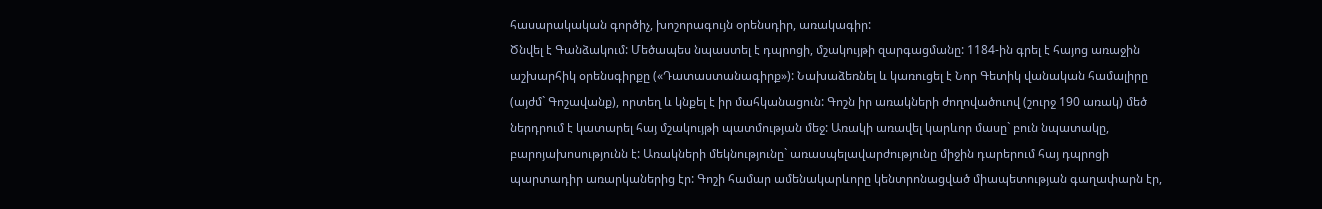հասարակական գործիչ, խոշորագույն օրենսդիր, առակագիր:
Ծնվել է Գանձակում: Մեծապես նպաստել է դպրոցի, մշակույթի զարգացմանը: 1184-ին գրել է հայոց առաջին աշխարհիկ օրենսգիրքը («Դատաստանագիրք»): Նախաձեռնել և կառուցել է Նոր Գետիկ վանական համալիրը (այժմ` Գոշավանք), որտեղ և կնքել է իր մահկանացուն: Գոշն իր առակների ժողովածուով (շուրջ 190 առակ) մեծ ներդրում է կատարել հայ մշակույթի պատմության մեջ: Առակի առավել կարևոր մասը` բուն նպատակը, բարոյախոսությունն է: Առակների մեկնությունը` առասպելավարժությունը միջին դարերում հայ դպրոցի պարտադիր առարկաներից էր: Գոշի համար ամենակարևորը կենտրոնացված միապետության գաղափարն էր,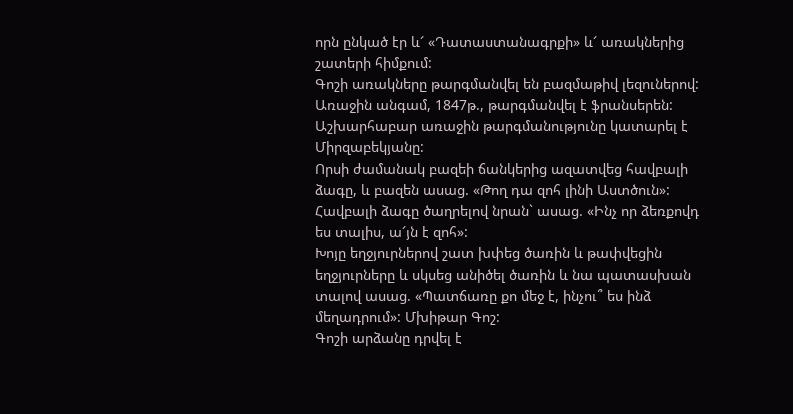որն ընկած էր և՜ «Դատաստանագրքի» և՜ առակներից շատերի հիմքում:
Գոշի առակները թարգմանվել են բազմաթիվ լեզուներով: Առաջին անգամ, 1847թ., թարգմանվել է ֆրանսերեն:
Աշխարհաբար առաջին թարգմանությունը կատարել է Միրզաբեկյանը:
Որսի ժամանակ բազեի ճանկերից ազատվեց հավբալի ձագը, և բազեն ասաց. «Թող դա զոհ լինի Աստծուն»: Հավբալի ձագը ծաղրելով նրան` ասաց. «Ինչ որ ձեռքովդ ես տալիս, ա՜յն է զոհ»:
Խոյը եղջյուրներով շատ խփեց ծառին և թափվեցին եղջյուրները և սկսեց անիծել ծառին և նա պատասխան տալով ասաց. «Պատճառը քո մեջ է, ինչու՞ ես ինձ մեղադրում»: Մխիթար Գոշ:
Գոշի արձանը դրվել է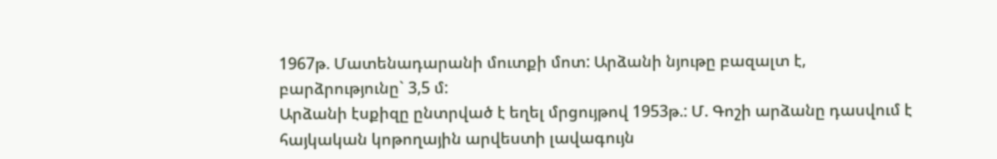1967թ. Մատենադարանի մուտքի մոտ: Արձանի նյութը բազալտ է, բարձրությունը` 3,5 մ:
Արձանի էսքիզը ընտրված է եղել մրցույթով 1953թ.: Մ. Գոշի արձանը դասվում է հայկական կոթողային արվեստի լավագույն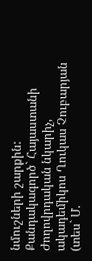նմուշների շարքին:
Քանդակագործ` Հայաստանի Ժողովրդական նկարիչ, ակադեմիկոս Ղուկաս Չուբարյան (տես` Մ.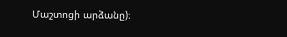Մաշտոցի արձանը)։